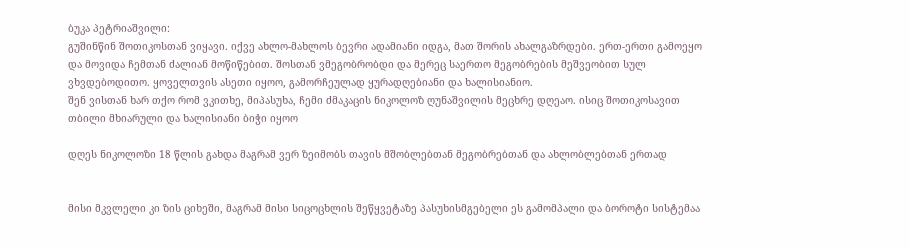ბუკა პეტრიაშვილი:
გუშინწინ შოთიკოსთან ვიყავი. იქვე ახლო-მახლოს ბევრი ადამიანი იდგა, მათ შორის ახალგაზრდები. ერთ-ერთი გამოეყო და მოვიდა ჩემთან ძალიან მოწიწებით. შოსთან ვმეგობრობდი და მერეც საერთო მეგობრების მეშვეობით სულ ვხვდებოდითო. ყოველთვის ასეთი იყოო, გამორჩეულად ყურადღებიანი და ხალისიანიო.
შენ ვისთან ხარ თქო რომ ვკითხე, მიპასუხა, ჩემი ძმაკაცის ნიკოლოზ ღუნაშვილის მეცხრე დღეაო. ისიც შოთიკოსავით თბილი მხიარული და ხალისიანი ბიჭი იყოო

დღეს ნიკოლოზი 18 წლის გახდა მაგრამ ვერ ზეიმობს თავის მშობლებთან მეგობრებთან და ახლობლებთან ერთად


მისი მკვლელი კი ზის ციხეში, მაგრამ მისი სიცოცხლის შეწყვეტაზე პასუხისმგებელი ეს გამომპალი და ბოროტი სისტემაა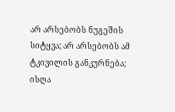არ არსებობს ნუგეშის სიტყვა; არ არსებობს ამ ტკივილის განკურნება; ისღა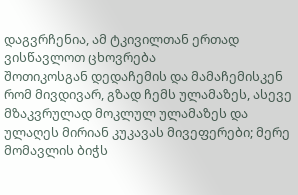დაგვრჩენია, ამ ტკივილთან ერთად ვისწავლოთ ცხოვრება
შოთიკოსგან დედაჩემის და მამაჩემისკენ რომ მივდივარ, გზად ჩემს ულამაზეს, ასევე მზაკვრულად მოკლულ ულამაზეს და ულაღეს მირიან კუკავას მივეფერები; მერე მომავლის ბიჭს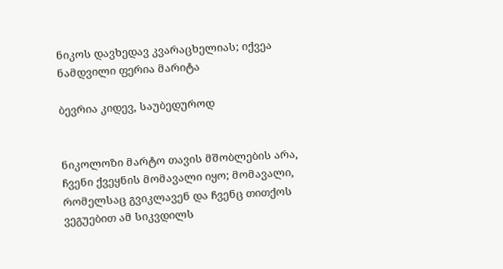ნიკოს დავხედავ კვარაცხელიას; იქვეა ნამდვილი ფერია მარიტა

ბევრია კიდევ, საუბედუროდ


ნიკოლოზი მარტო თავის მშობლების არა, ჩვენი ქვეყნის მომავალი იყო; მომავალი, რომელსაც გვიკლავენ და ჩვენც თითქოს ვეგუებით ამ სიკვდილს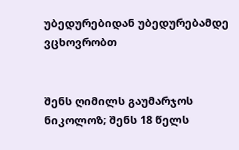უბედურებიდან უბედურებამდე ვცხოვრობთ


შენს ღიმილს გაუმარჯოს ნიკოლოზ; შენს 18 წელს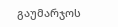გაუმარჯოს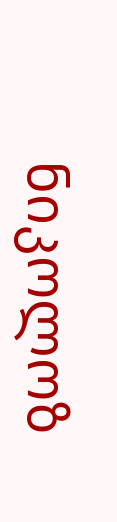ნიკოლოზ